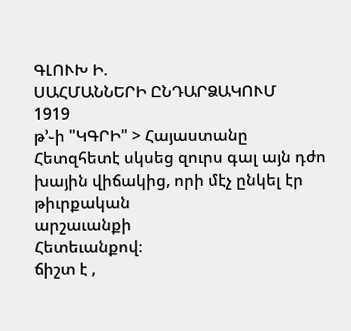ԳԼՈՒԽ Ի.
ՍԱՀՄԱՆՆԵՐԻ ԸՆԴԱՐՁԱԿՈՒՄ
1919
թ՚֊ի "ԿԳՐԻ" > Հայաստանը
Հետզհետէ սկսեց զուրս գալ այն դժո
խային վիճակից, որի մէչ ընկել էր թիւրքական
արշաւանքի
Հետեւանքով։
ճիշտ է ,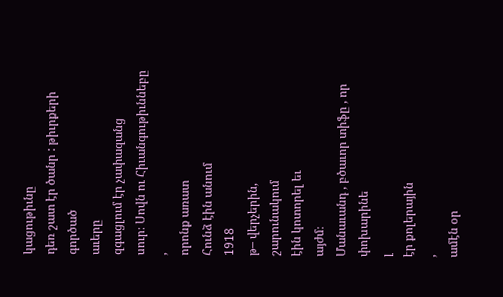կացութիւնը
դեռ շատ էր ծանր : թիւրքերի գործած
աւերը
զգացլում էր չափազանց
սուր։ Սովն ու Հիւանգութիւննեբը
,
որոնք առատ
Հունձ էին անում
1918
թ– վերչերին,
շարունակում
էին կոտորել եւ
այժմ։
Մանաւանդ , բծաւոր տիֆը , որ փոխարինե
լ
էր քոլերային
,
ամէն օր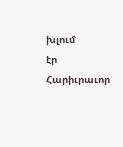խլում
էր Հարիւրաւոր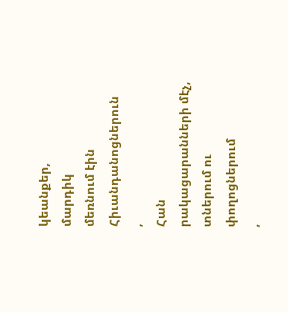կեանքեր,
մարդիկ
մեռնում էին Հիւանդանոցներուն
,
Հան
րակացարանների մէչ, տներում ու փողոցներում
,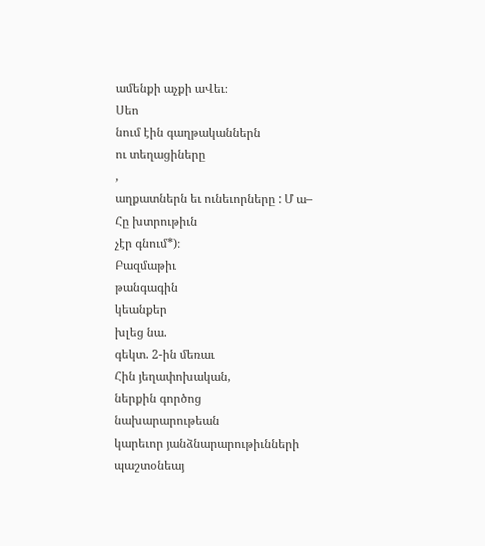ամենքի աչքի աՎեւ։
Սեո
նում էին գաղթականներն
ու տեղացիները
,
աղքատներն եւ ունեւորները : Մ ա–
Հը խտրութիւն
չէր գնում*)։
Բազմաթիւ
թանգագին
կեանքեր
խլեց նա.
գեկտ. 2-ին մեռաւ
Հին յեղափոխական,
ներքին գործոց
նախարարութեան
կարեւոր յանձնարարութիւնների
պաշտօնեայ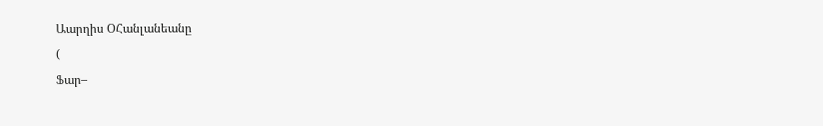Աարղիս ՕՀանլանեանը
(
Ֆար–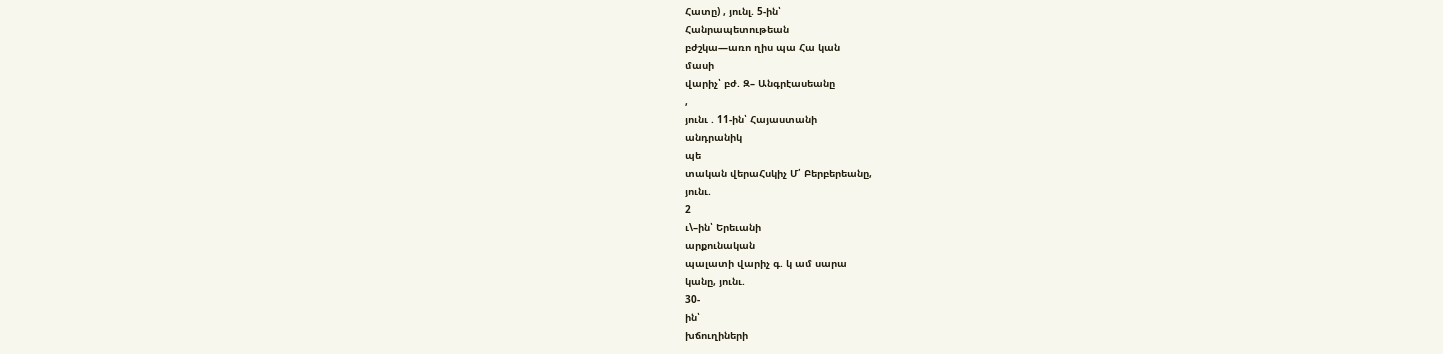Հատը) , յունլ. 5-ին՝
Հանրապետութեան
բժշկա—առո ղիս պա Հա կան
մասի
վարիչ՝ բժ. Զ– Անգրէասեանը
,
յունւ . 11-ին՝ Հայաստանի
անդրանիկ
պե
տական վերաՀսկիչ Մ՛ Բերբերեանը,
յունւ.
2
ւ\–ին՝ Երեւանի
արքունական
պալատի վարիչ գ. կ ամ սարա
կանը, յունւ.
30-
ին՝
խճուղիների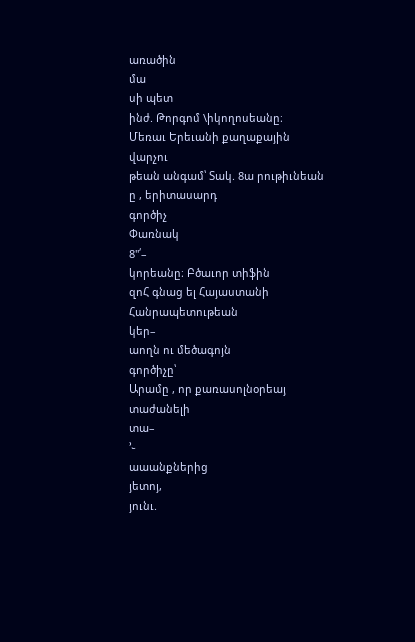առածին
մա
սի պետ
ինժ. Թորգոմ \իկողոսեանը։
Մեռաւ Երեւանի քաղաքային
վարչու
թեան անգամ՝ Տակ. 8ա րութիւնեան
ը , երիտասարդ
գործիչ
Փառնակ
8"՛–
կորեանը։ Բծաւոր տիֆին
զոՀ գնաց ել Հայաստանի
Հանրապետութեան
կեր–
աողն ու մեծագոյն
գործիչը՝
Արամը , որ քառասոլնօրեայ
տաժանելի
տա–
՚֊
աաանքներից
յետոյ,
յունւ.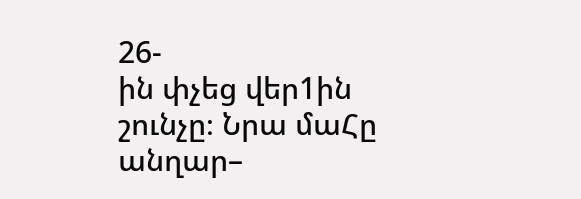26-
ին փչեց վեր1ին
շունչը։ Նրա մաՀը անղար–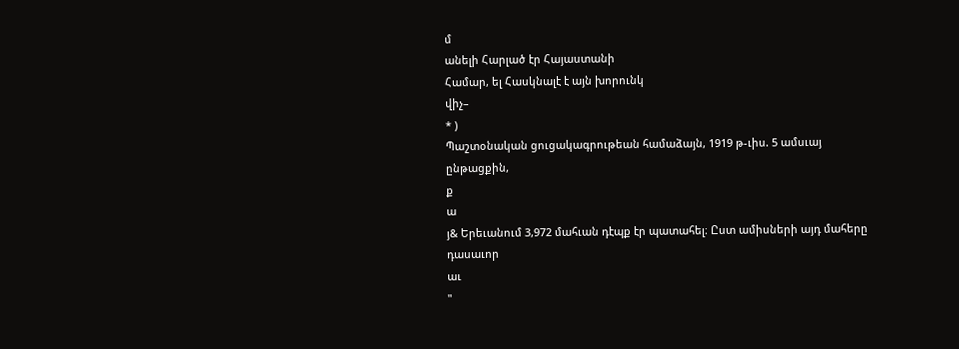մ
անելի Հարլած էր Հայաստանի
Համար, ել Հասկնալէ է այն խորունկ
վիչ–
* )
Պաշտօնական ցուցակագրութեան համաձայն, 1919 թ-ւիս. 5 ամսւայ ընթացքին,
ք
ա
յ& Երեւանում 3,972 մահւան դէպք էր պատահել։ Ըստ ամիսների այդ մահերը դասաւոր
աւ
"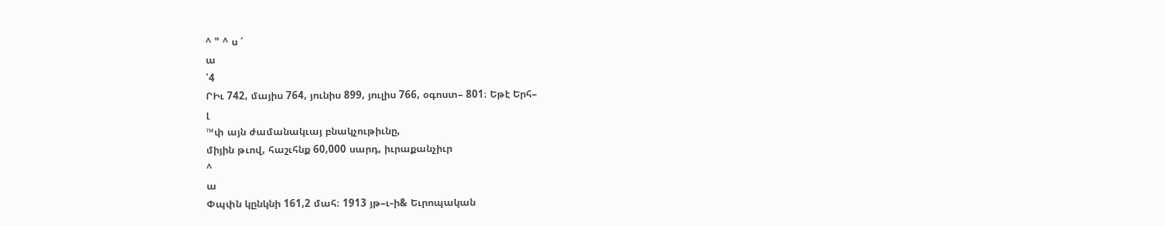^ " ^ ս ՛
ա
՝4
ՐԻւ 742, մայիս 764, յունիս 899, յուլիս 766, օգոստ– 801։ Եթէ Երհ–
լ
™փ այն ժամանակւայ բնակչութիւնը,
միյին թւով, հաշւհնք 60,000 սարդ, իւրաքանչիւր
^
ա
Փպփն կընկնի 161,2 մահ։ 1913 յթ–ւ֊ի& Եւրոպական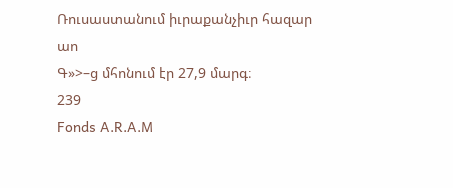Ռուսաստանում իւրաքանչիւր հազար
աո
Գ»>–ց մհոնում էր 27,9 մարգ։
239
Fonds A.R.A.M